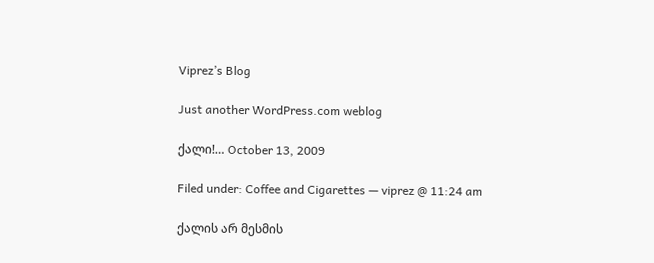Viprez’s Blog

Just another WordPress.com weblog

ქალი!… October 13, 2009

Filed under: Coffee and Cigarettes — viprez @ 11:24 am

ქალის არ მესმის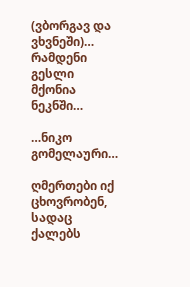(ვბორგავ და ვხვნეში)…
რამდენი გესლი
მქონია ნეკნში…

…ნიკო გომელაური…

ღმერთები იქ ცხოვრობენ, სადაც ქალებს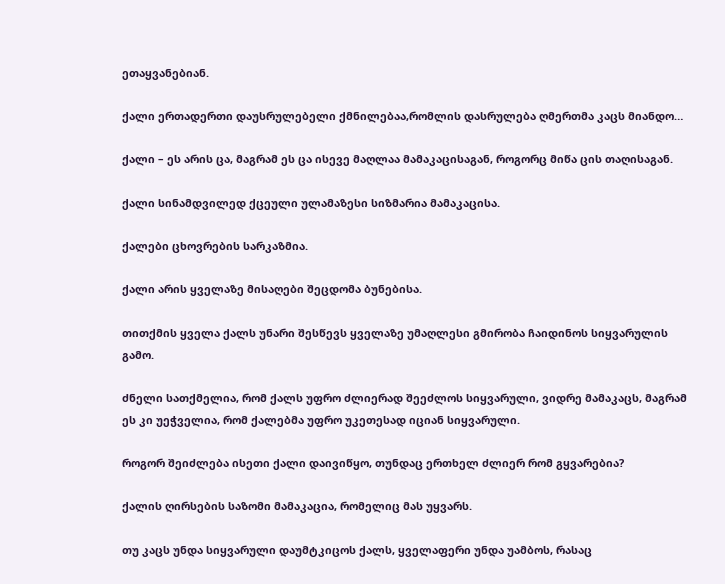ეთაყვანებიან.

ქალი ერთადერთი დაუსრულებელი ქმნილებაა,რომლის დასრულება ღმერთმა კაცს მიანდო…

ქალი – ეს არის ცა, მაგრამ ეს ცა ისევე მაღლაა მამაკაცისაგან, როგორც მიწა ცის თაღისაგან.

ქალი სინამდვილედ ქცეული ულამაზესი სიზმარია მამაკაცისა.

ქალები ცხოვრების სარკაზმია.

ქალი არის ყველაზე მისაღები შეცდომა ბუნებისა.

თითქმის ყველა ქალს უნარი შესწევს ყველაზე უმაღლესი გმირობა ჩაიდინოს სიყვარულის გამო.

ძნელი სათქმელია, რომ ქალს უფრო ძლიერად შეეძლოს სიყვარული, ვიდრე მამაკაცს, მაგრამ ეს კი უეჭველია, რომ ქალებმა უფრო უკეთესად იციან სიყვარული.

როგორ შეიძლება ისეთი ქალი დაივიწყო, თუნდაც ერთხელ ძლიერ რომ გყვარებია?

ქალის ღირსების საზომი მამაკაცია, რომელიც მას უყვარს.

თუ კაცს უნდა სიყვარული დაუმტკიცოს ქალს, ყველაფერი უნდა უამბოს, რასაც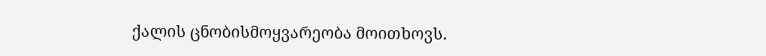ქალის ცნობისმოყვარეობა მოითხოვს.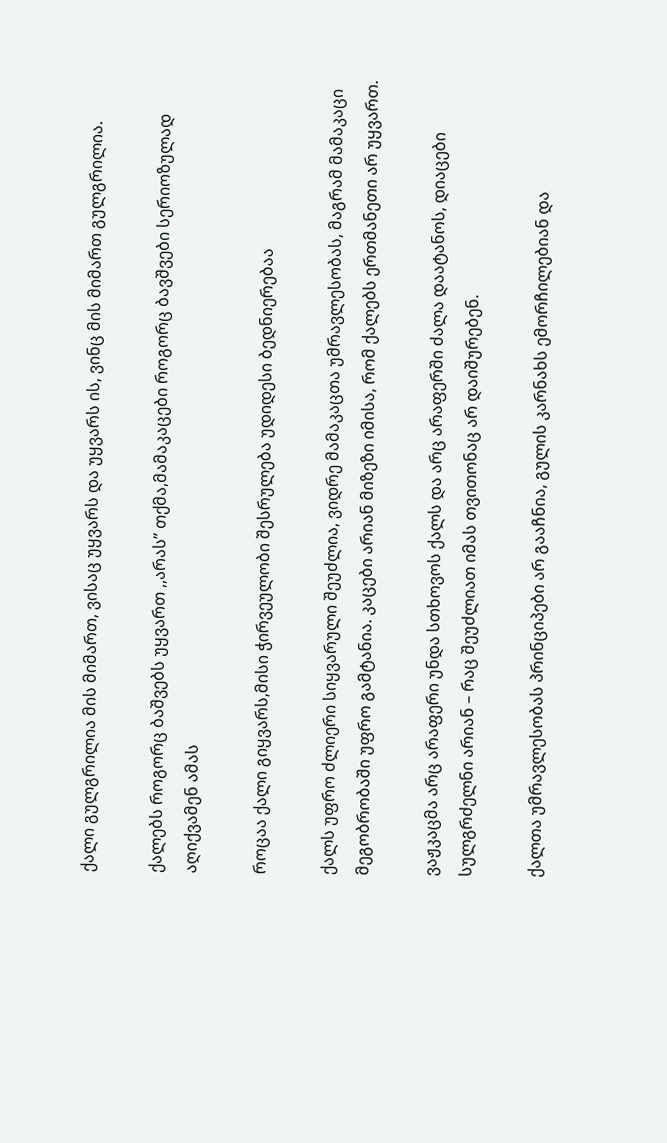ქალი გულგრილია მის მიმართ, ვისაც უყვარს და უყვარს ის, ვინც მის მიმართ გულგრილია.

ქალებს როგორც ბაშვებს უყვართ ,,არას” თქმა,მამაკაცები როგორც ბავშვები სერიოზულად აღიქვამენ ამას

როცაა ქალი გიყვარს,მისი ჭირვეულობი შესრულება უდიდესი ბედნიერებაა

ქალს უფრო ძლიერი სიყვარული შეუძლია, ვიდრე მამაკაცთა უმრავლესობას, მაგრამ მამაკაცი მეგობრობაში უფრო გამტანია. კაცები არიან მიზეზი იმისა, რომ ქალებს ერთმანეთი არ უყვართ.

ვაჟკაცმა არც არაფერი უნდა სთხოვოს ქალს და არც არაფერში ძალა დაატანოს, დიაცები სულგრძელნი არიან – რაც შეუძლიათ იმას თვითონაც არ დაიშურებენ.

ქალთა უმრავლესობას პრინციპები არ გააჩნია, გულის კარნახს ემორჩილებიან და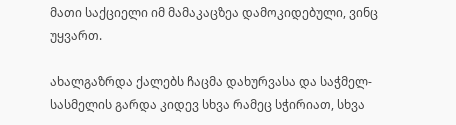მათი საქციელი იმ მამაკაცზეა დამოკიდებული, ვინც უყვართ.

ახალგაზრდა ქალებს ჩაცმა დახურვასა და საჭმელ-სასმელის გარდა კიდევ სხვა რამეც სჭირიათ, სხვა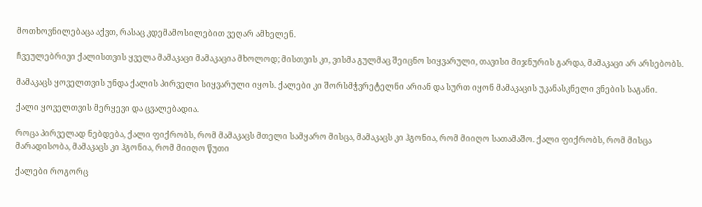მოთხოვნილებაცა აქვთ, რასაც კდემამოსილებით ვეღარ ამხელენ.

ჩვეულებრივი ქალისთვის ყველა მამაკაცი მამაკაცია მხოლოდ; მისთვის კი, ვისმა გულმაც შეიცნო სიყვარული, თავისი მიჯნურის გარდა, მამაკაცი არ არსებობს.

მამაკაცს ყოველთვის უნდა ქალის პირველი სიყვარული იყოს. ქალები კი შორსმჭვრეტელნი არიან და სურთ იყონ მამაკაცის უკანასკნელი ვნების საგანი.

ქალი ყოველთვის მერყევი და ცვალებადია.

როცა პირველად ნებდება, ქალი ფიქრობს, რომ მამაკაცს მთელი სამყარო მისცა, მამაკაცს კი ჰგონია, რომ მიიღო სათამაშო. ქალი ფიქრობს, რომ მისცა მარადისობა, მამაკაცს კი ჰგონია, რომ მიიღო წუთი

ქალები როგორც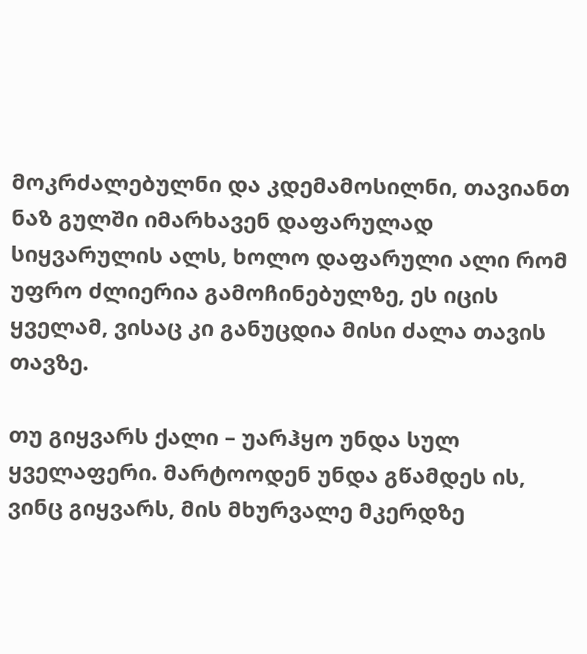მოკრძალებულნი და კდემამოსილნი, თავიანთ ნაზ გულში იმარხავენ დაფარულად სიყვარულის ალს, ხოლო დაფარული ალი რომ უფრო ძლიერია გამოჩინებულზე, ეს იცის ყველამ, ვისაც კი განუცდია მისი ძალა თავის თავზე.

თუ გიყვარს ქალი – უარჰყო უნდა სულ ყველაფერი. მარტოოდენ უნდა გწამდეს ის, ვინც გიყვარს, მის მხურვალე მკერდზე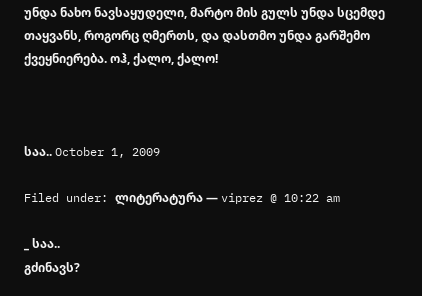უნდა ნახო ნავსაყუდელი, მარტო მის გულს უნდა სცემდე თაყვანს, როგორც ღმერთს, და დასთმო უნდა გარშემო ქვეყნიერება. ოჰ, ქალო, ქალო!



საა.. October 1, 2009

Filed under: ლიტერატურა — viprez @ 10:22 am

_ საა..
გძინავს?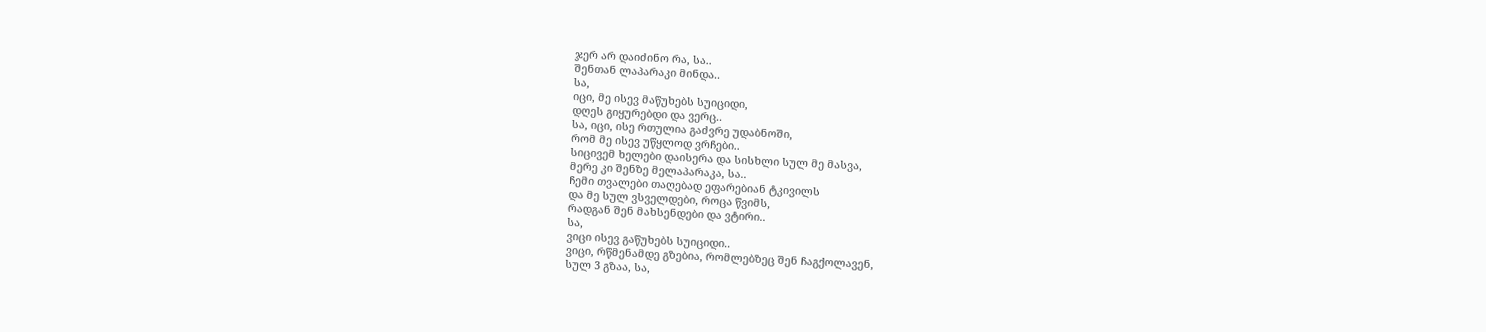ჯერ არ დაიძინო რა, სა..
შენთან ლაპარაკი მინდა..
სა,
იცი, მე ისევ მაწუხებს სუიციდი,
დღეს გიყურებდი და ვერც..
სა, იცი, ისე რთულია გაძვრე უდაბნოში,
რომ მე ისევ უწყლოდ ვრჩები..
სიცივემ ხელები დაისერა და სისხლი სულ მე მასვა,
მერე კი შენზე მელაპარაკა, სა..
ჩემი თვალები თაღებად ეფარებიან ტკივილს
და მე სულ ვსველდები, როცა წვიმს,
რადგან შენ მახსენდები და ვტირი..
სა,
ვიცი ისევ გაწუხებს სუიციდი..
ვიცი, რწმენამდე გზებია, რომლებზეც შენ ჩაგქოლავენ,
სულ 3 გზაა, სა,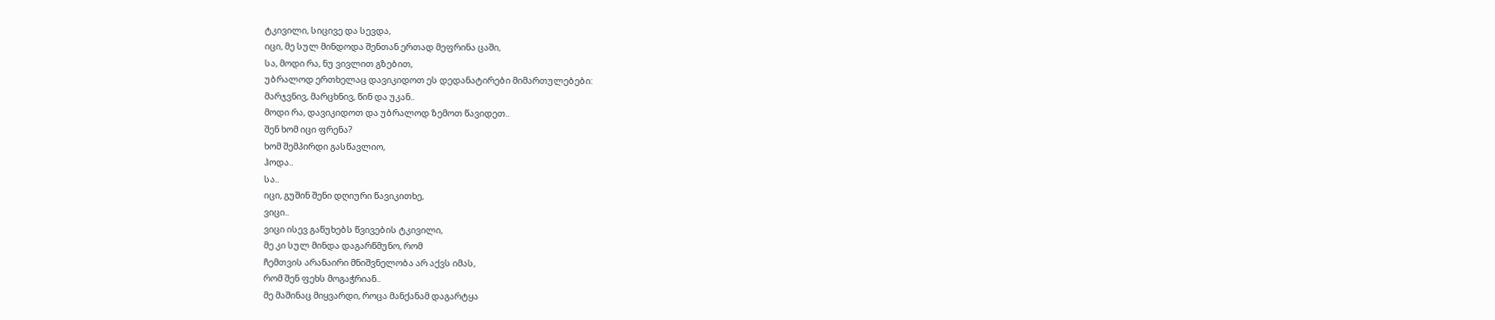ტკივილი, სიცივე და სევდა,
იცი, მე სულ მინდოდა შენთან ერთად მეფრინა ცაში,
სა, მოდი რა, ნუ ვივლით გზებით,
უბრალოდ ერთხელაც დავიკიდოთ ეს დედანატირები მიმართულებები:
მარჯვნივ, მარცხნივ, წინ და უკან..
მოდი რა, დავიკიდოთ და უბრალოდ ზემოთ წავიდეთ..
შენ ხომ იცი ფრენა?
ხომ შემპირდი გასწავლიო,
ჰოდა..
სა..
იცი, გუშინ შენი დღიური წავიკითხე,
ვიცი..
ვიცი ისევ გაწუხებს წვივების ტკივილი,
მე კი სულ მინდა დაგარწმუნო, რომ
ჩემთვის არანაირი მნიშვნელობა არ აქვს იმას,
რომ შენ ფეხს მოგაჭრიან..
მე მაშინაც მიყვარდი, როცა მანქანამ დაგარტყა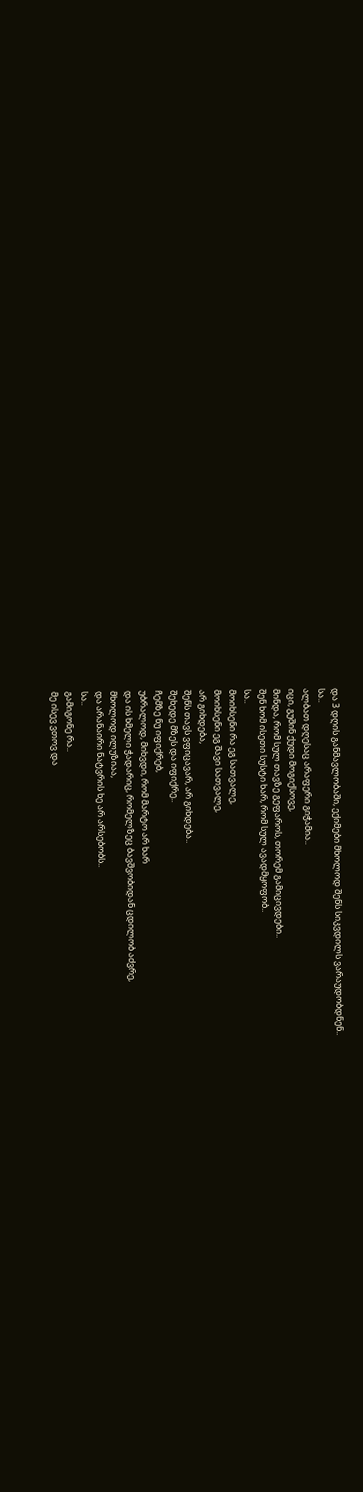და 3 დღის განმავლობაში, ექიმები მხოლოდ შენს სიკვდილს ვარაუდობდნენ..
სა..
ალბათ დღესაც არაფერი გიჭამია..
იცი, გუშინ ქუდი მოგიქსოვე,
მინდა, რომ სულ თავზე გეფაროს, თორემ გამიცივდები..
შენ ხომ ისეთი სუსტი ხარ, რომ სულ ავადმყოფობ..
სა..
მოიხსენი რა ეგ სათვალე,
მოიხსენი ეგ შავი სათვალე,
არ გიხდება,
შენს თავს ვფიცავარ, არ გიხდება..
შეხედე მზეს და იფიქრე..
ჩემზე ნუ იფიქრებ,
უბრალოდ, მიხვდი, რომ მარტო არ ხარ
და ის ხმელი ჭადარიც, რომელზეც ბავშვობიდან ცდილობ აძვრე,
მხოლოდ ილუზიაა,
და არანაირი ნატვრის ხე არ არსებობს..
სა..
გამიგონე რა..
მე ისევ ვთოვ და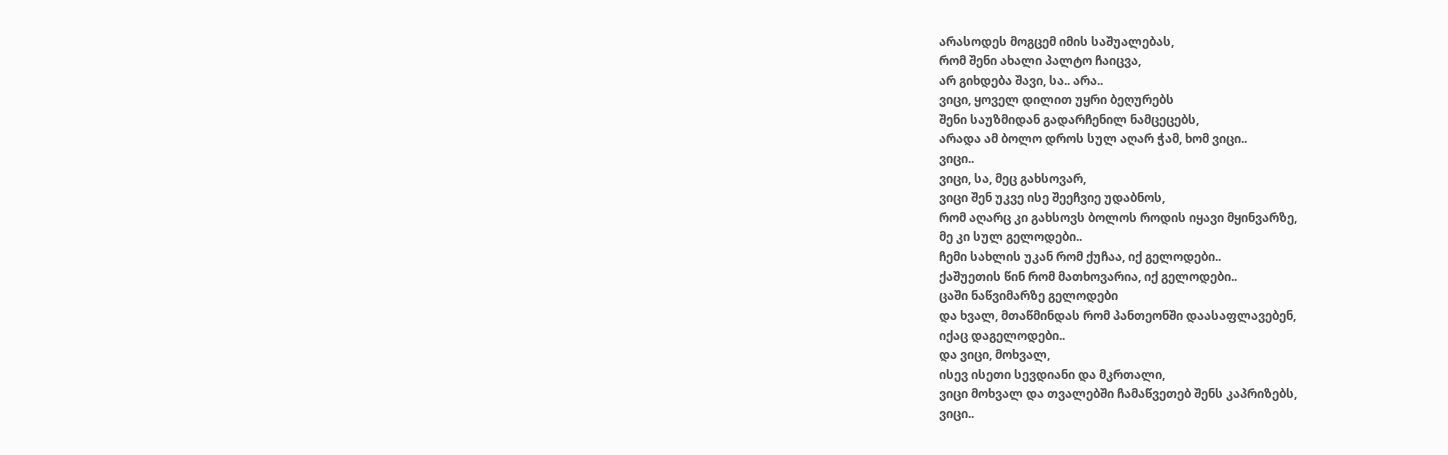არასოდეს მოგცემ იმის საშუალებას,
რომ შენი ახალი პალტო ჩაიცვა,
არ გიხდება შავი, სა.. არა..
ვიცი, ყოველ დილით უყრი ბეღურებს
შენი საუზმიდან გადარჩენილ ნამცეცებს,
არადა ამ ბოლო დროს სულ აღარ ჭამ, ხომ ვიცი..
ვიცი..
ვიცი, სა, მეც გახსოვარ,
ვიცი შენ უკვე ისე შეეჩვიე უდაბნოს,
რომ აღარც კი გახსოვს ბოლოს როდის იყავი მყინვარზე,
მე კი სულ გელოდები..
ჩემი სახლის უკან რომ ქუჩაა, იქ გელოდები..
ქაშუეთის წინ რომ მათხოვარია, იქ გელოდები..
ცაში ნაწვიმარზე გელოდები
და ხვალ, მთაწმინდას რომ პანთეონში დაასაფლავებენ,
იქაც დაგელოდები..
და ვიცი, მოხვალ,
ისევ ისეთი სევდიანი და მკრთალი,
ვიცი მოხვალ და თვალებში ჩამაწვეთებ შენს კაპრიზებს,
ვიცი..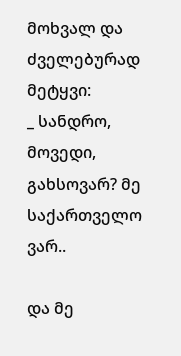მოხვალ და ძველებურად მეტყვი:
_ სანდრო, მოვედი, გახსოვარ? მე საქართველო ვარ..

და მე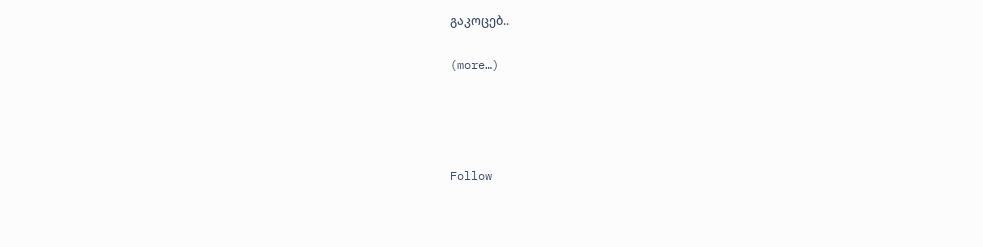გაკოცებ..

(more…)




Follow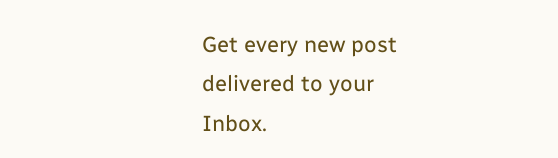Get every new post delivered to your Inbox.